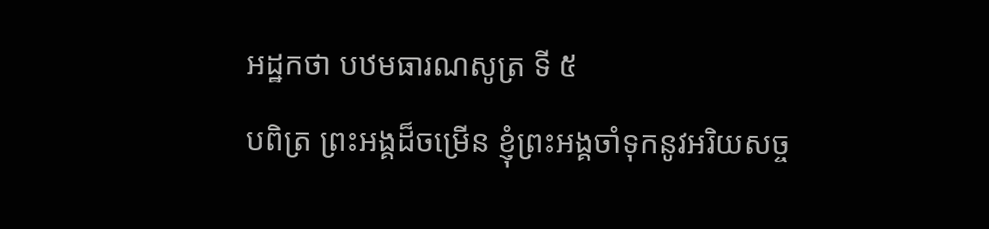អដ្ឋកថា បឋមធារណសូត្រ ទី ៥
បពិត្រ ព្រះអង្គដ៏ចម្រើន ខ្ញុំព្រះអង្គចាំទុកនូវអរិយសច្ច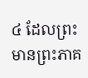៤ ដែលព្រះមានព្រះភាគ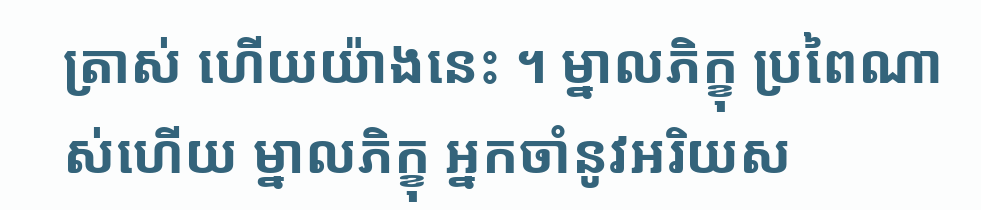ត្រាស់ ហើយយ៉ាងនេះ ។ ម្នាលភិក្ខុ ប្រពៃណាស់ហើយ ម្នាលភិក្ខុ អ្នកចាំនូវអរិយស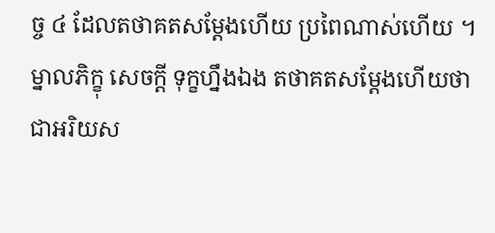ច្ច ៤ ដែលតថាគតសម្តែងហើយ ប្រពៃណាស់ហើយ ។ ម្នាលភិក្ខុ សេចក្តី ទុក្ខហ្នឹងឯង តថាគតសម្តែងហើយថា ជាអរិយស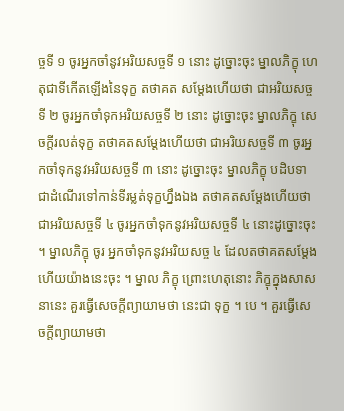ច្ចទី ១ ចូរអ្នកចាំនូវអរិយសច្ចទី ១ នោះ ដូច្នោះចុះ ម្នាលភិក្ខុ ហេតុជាទីកើតឡើងនៃទុក្ខ តថាគត សម្តែងហើយថា ជាអរិយសច្ចទី ២ ចូរអ្នកចាំទុកអរិយសច្ចទី ២ នោះ ដូច្នោះចុះ ម្នាលភិក្ខុ សេចក្តីរលត់ទុក្ខ តថាគតសម្តែងហើយថា ជាអរិយសច្ចទី ៣ ចូរអ្នកចាំទុកនូវអរិយសច្ចទី ៣ នោះ ដូច្នោះចុះ ម្នាលភិក្ខុ បដិបទាជាដំណើរទៅកាន់ទីរម្លត់ទុក្ខហ្នឹងឯង តថាគតសម្តែងហើយថា ជាអរិយសច្ចទី ៤ ចូរអ្នកចាំទុកនូវអរិយសច្ចទី ៤ នោះដូច្នោះចុះ ។ ម្នាលភិក្ខុ ចូរ អ្នកចាំទុកនូវអរិយសច្ច ៤ ដែលតថាគតសម្តែងហើយយ៉ាងនេះចុះ ។ ម្នាល ភិក្ខុ ព្រោះហេតុនោះ ភិក្ខុក្នុងសាសនានេះ គួរធ្វើសេចក្តីព្យាយាមថា នេះជា ទុក្ខ ។ បេ ។ គួរធ្វើសេចក្តីព្យាយាមថា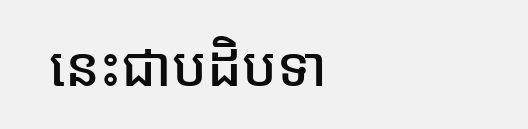នេះជាបដិបទា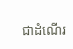ជាដំណើរ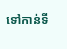ទៅកាន់ទី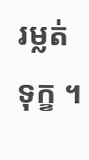រម្លត់ទុក្ខ ។